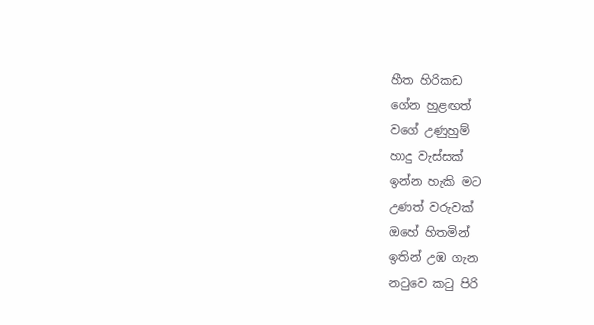හීත හිරිකඩ
ගේන හුළඟත්
වගේ උණුහුම්
හාදු වැස්සක්
ඉන්න හැකි මට
උණත් වරුවක්
ඔහේ හිතමින්
ඉතින් උඹ ගැන
නටුවෙ කටු පිරි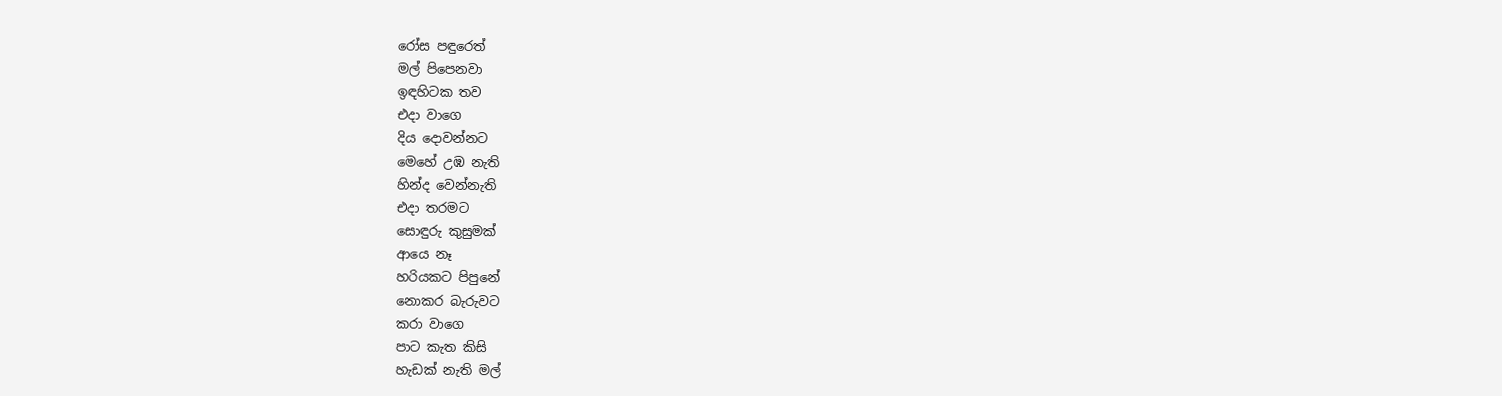රෝස පඳුරෙත්
මල් පිපෙනවා
ඉඳහිටක තව
එදා වාගෙ
දිය දොවන්නට
මෙහේ උඹ නැති
හින්ද වෙන්නැති
එදා තරමට
සොඳුරු කුසුමක්
ආයෙ නෑ
හරියකට පිපුනේ
නොකර බැරුවට
කරා වාගෙ
පාට කැත කිසි
හැඩක් නැති මල්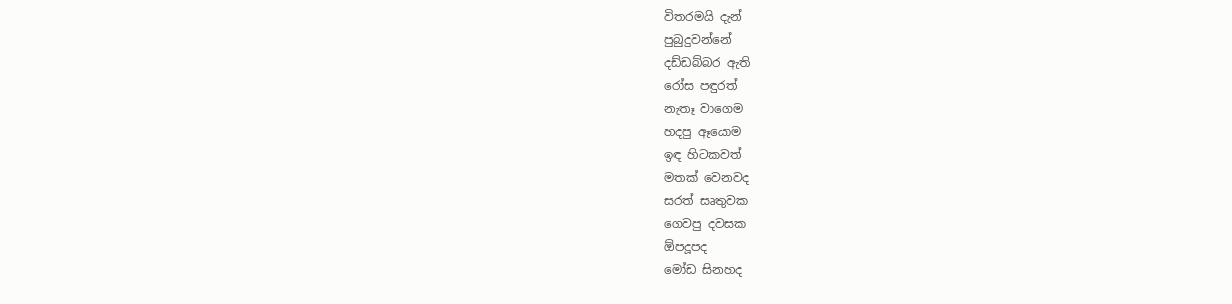විතරමයි දැන්
පුබුදුවන්නේ
දඩ්ඩබ්බර ඇති
රෝස පඳුරත්
නැතෑ වාගෙම
හදපු ඈයොම
ඉඳ හිටකවත්
මතක් වෙනවද
සරත් සෘතුවක
ගෙවපු දවසක
ඕපදූපද
මෝඩ සිනහද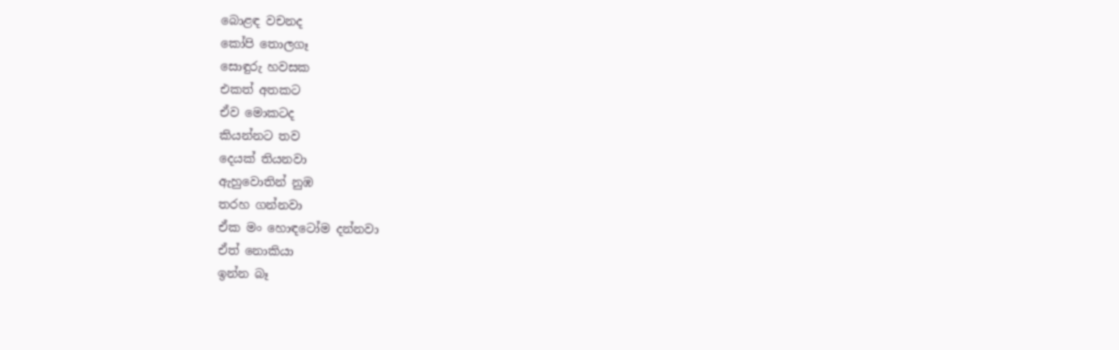බොළඳ වචනද
කෝපි තොලගෑ
සොඳුරු හවසක
එකත් අතකට
ඒව මොකටද
කියන්නට තව
දෙයක් තියනවා
ඇහුවොතින් නුඹ
තරහ ගන්නවා
ඒක මං හොඳටෝම දන්නවා
ඒත් නොකියා
ඉන්න බෑ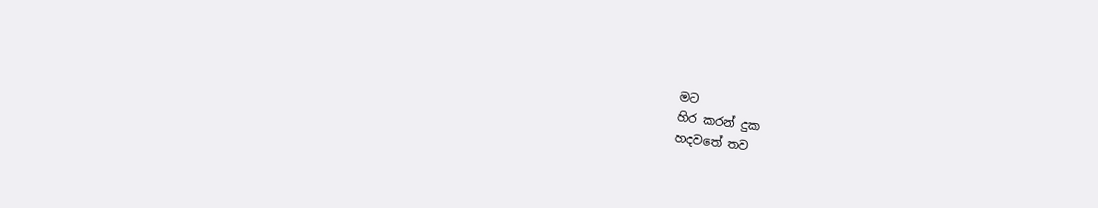මට
හිර කරන් දුක
හදවතේ තව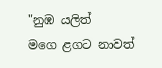"නුඹ යලිත්
මගෙ ළගට නාවත්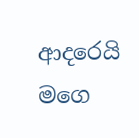ආදරෙයි මගෙ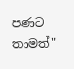පණට තාමත්"